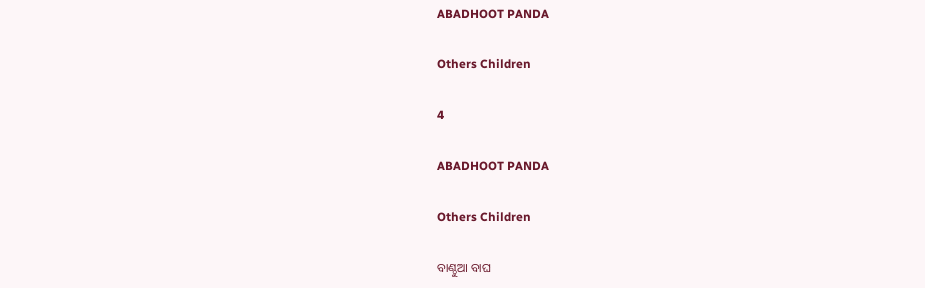ABADHOOT PANDA

Others Children

4

ABADHOOT PANDA

Others Children

ବାଣ୍ଠୁଆ ବାଘ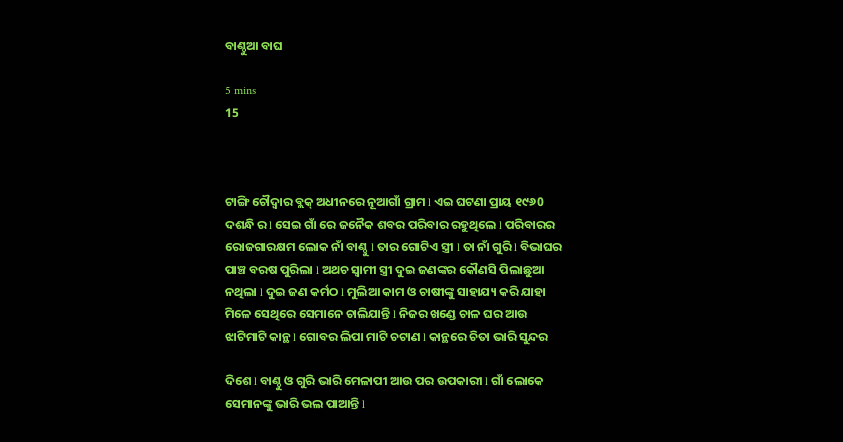ବାଣ୍ଠୁଆ ବାଘ

5 mins
15



ଟାଙ୍ଗି ଚୌଦ୍ୱାର ବ୍ଲକ୍ ଅଧୀନରେ ନୂଆଗାଁ ଗ୍ରାମ l ଏଇ ଘଟଣା ପ୍ରାୟ ୧୯୬0 ଦଶନ୍ଧି ର l ସେଇ ଗାଁ ରେ ଜନୈକ ଶବର ପରିବାର ରହୁଥିଲେ l ପରିବାରର ରୋଜଗାରକ୍ଷମ ଲୋକ ନାଁ ବାଣ୍ଠୁ l ତାର ଗୋଟିଏ ସ୍ତ୍ରୀ l ତା ନାଁ ଗୁରି l ବିଭାଘର ପାଞ୍ଚ ବରଷ ପୁରିଲା l ଅଥଚ ସ୍ୱାମୀ ସ୍ତ୍ରୀ ଦୁଇ ଜଣଙ୍କର କୌଣସି ପିଲାଛୁଆ ନଥିଲା l ଦୁଇ ଜଣ କର୍ମଠ l ମୁଲିଆ କାମ ଓ ଚାଷୀଙ୍କୁ ସାହାଯ୍ୟ କରି ଯାହା ମିଳେ ସେଥିରେ ସେମାନେ ଚାଲିଯାନ୍ତି l ନିଜର ଖଣ୍ଡେ ଚାଳ ଘର ଆଉ ଝାଟିମାଟି କାନ୍ଥ l ଗୋବର ଲିପା ମାଟି ଚଟାଣ l କାନ୍ଥରେ ଚିତା ଭାରି ସୁନ୍ଦର

ଦିଶେ l ବାଣ୍ଠୁ ଓ ଗୁରି ଭାରି ମେଳାପୀ ଆଉ ପର ଉପକାରୀ l ଗାଁ ଲୋକେ ସେମାନଙ୍କୁ ଭାରି ଭଲ ପାଆନ୍ତି l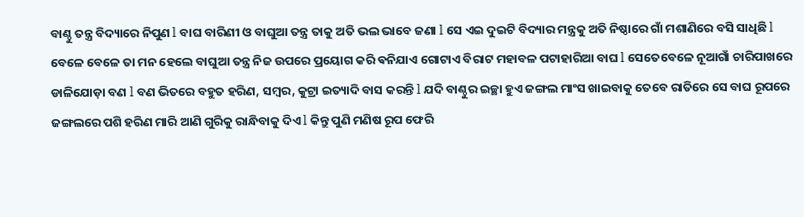ବାଣ୍ଠୁ ତନ୍ତ୍ର ବିଦ୍ୟାରେ ନିପୁଣ l ବାଘ ବାରିଣୀ ଓ ବାଘୁଆ ତନ୍ତ୍ର ତାକୁ ଅତି ଭଲ ଭାବେ ଜଣା l ସେ ଏଇ ଦୁଇଟି ବିଦ୍ୟାର ମନ୍ତ୍ରକୁ ଅତି ନିଷ୍ଠାରେ ଗାଁ ମଶାଣିରେ ବସି ସାଧିଛି l ବେଳେ ବେଳେ ତା ମନ ହେଲେ ବାଘୁଆ ତନ୍ତ୍ର ନିଜ ଉପରେ ପ୍ରୟୋଗ କରି ଵନିଯାଏ ଗୋଟାଏ ବିରାଟ ମହାବଳ ପଟାହାରିଆ ବାଘ l ସେତେବେଳେ ନୂଆଗାଁ ଚାରିପାଖରେ ଡାଳିଯୋଡ଼ା ବଣ l ବଣ ଭିତରେ ବହୁତ ହରିଣ, ସମ୍ବର, କୁଟ୍ରା ଇତ୍ୟାଦି ବାସ କରନ୍ତି l ଯଦି ବାଣ୍ଠୁର ଇଚ୍ଛା ହୁଏ ଜଙ୍ଗଲ ମାଂସ ଖାଇବାକୁ ତେବେ ରାତିରେ ସେ ବାଘ ରୂପରେ ଜଙ୍ଗଲରେ ପଶି ହରିଣ ମାରି ଆଣି ଗୁରିକୁ ରାନ୍ଧିବାକୁ ଦିଏ l କିନ୍ତୁ ପୁଣି ମଣିଷ ରୂପ ଫେରି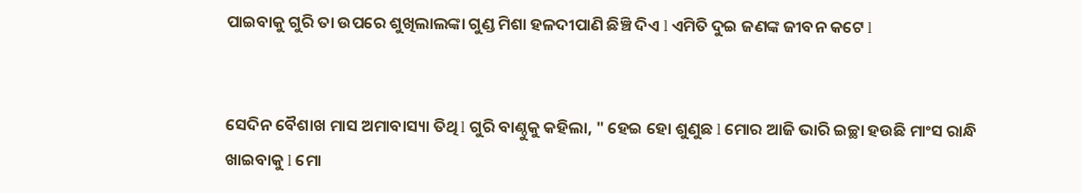ପାଇବାକୁ ଗୁରି ତା ଉପରେ ଶୁଖିଲାଲଙ୍କା ଗୁଣ୍ଡ ମିଶା ହଳଦୀପାଣି ଛିଞ୍ଚି ଦିଏ l ଏମିତି ଦୁଇ ଜଣଙ୍କ ଜୀବନ କଟେ l


ସେଦିନ ବୈଶାଖ ମାସ ଅମାବାସ୍ୟା ତିଥି l ଗୁରି ବାଣ୍ଠୁକୁ କହିଲା, " ହେଇ ହୋ ଶୁଣୁଛ l ମୋର ଆଜି ଭାରି ଇଚ୍ଛା ହଉଛି ମାଂସ ରାନ୍ଧି ଖାଇବାକୁ l ମୋ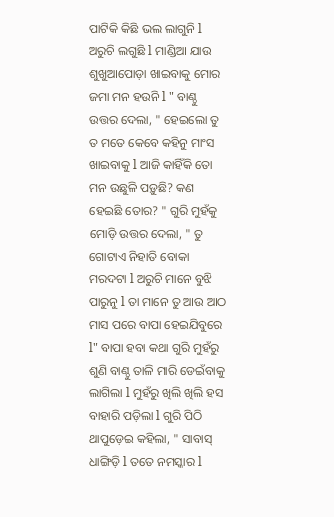ପାଟିକି କିଛି ଭଲ ଲାଗୁନି l ଅରୁଚି ଲଗୁଛି l ମାଣ୍ଡିଆ ଯାଉ ଶୁଖୁଆପୋଡ଼ା ଖାଇବାକୁ ମୋର ଜମା ମନ ହଉନି l " ବାଣ୍ଠୁ ଉତ୍ତର ଦେଲା, " ହେଇଲୋ ତୁ ତ ମତେ କେବେ କହିନୁ ମାଂସ ଖାଇବାକୁ l ଆଜି କାହିଁକି ତୋ ମନ ଉଛୁଳି ପଡ଼ୁଛି? କଣ ହେଇଛି ତୋର? " ଗୁରି ମୁହଁକୁ ମୋଡ଼ି ଉତ୍ତର ଦେଲା, " ତୁ ଗୋଟାଏ ନିହାତି ବୋକା ମରଦଟା l ଅରୁଚି ମାନେ ବୁଝି ପାରୁନୁ l ତା ମାନେ ତୁ ଆଉ ଆଠ ମାସ ପରେ ବାପା ହେଇଯିବୁରେ l" ବାପା ହବା କଥା ଗୁରି ମୁହଁରୁ ଶୁଣି ବାଣ୍ଠୁ ତାଳି ମାରି ଡେଇଁବାକୁ ଲାଗିଲା l ମୁହଁରୁ ଖିଲି ଖିଲି ହସ ବାହାରି ପଡ଼ିଲା l ଗୁରି ପିଠି ଥାପୁଡ଼େଇ କହିଲା, " ସାବାସ୍ ଧାଙ୍ଗିଡ଼ି l ତତେ ନମସ୍କାର l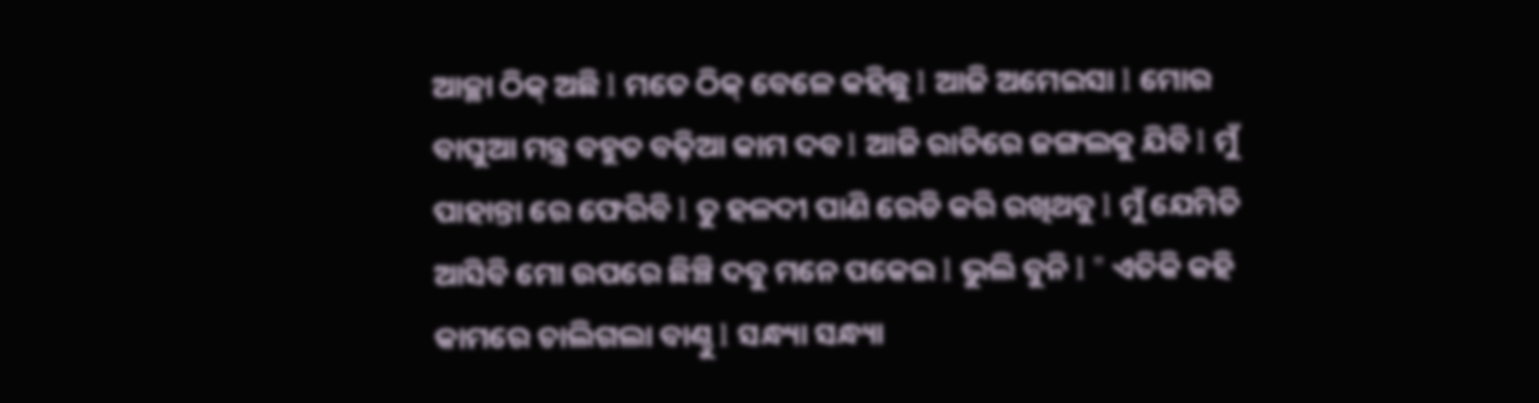ଆଚ୍ଛା ଠିକ୍ ଅଛି l ମତେ ଠିକ୍ ବେଳେ କହିଛୁ l ଆଜି ଅମେଇସା l ମୋର ବାଘୁଆ ମନ୍ତ୍ର ବହୁତ ବଢ଼ିଆ କାମ ଦବ l ଆଜି ରାତିରେ ଜଙ୍ଗଲକୁ ଯିବି l ମୁଁ ପାହାନ୍ତା ରେ ଫେରିବି l ତୁ ହଳଦୀ ପାଣି ରେଡି କରି ରଖିଥବୁ l ମୁଁ ଯେମିତି ଆସିବି ମୋ ଉପରେ ଛିଞ୍ଚି ଦବୁ ମନେ ପକେଇ l ଭୁଲି ବୁନି l " ଏତିକି କହି କାମରେ ଚାଲିଗଲା ବାଣ୍ଠୁ l ସନ୍ଧ୍ୟା ସନ୍ଧ୍ୟା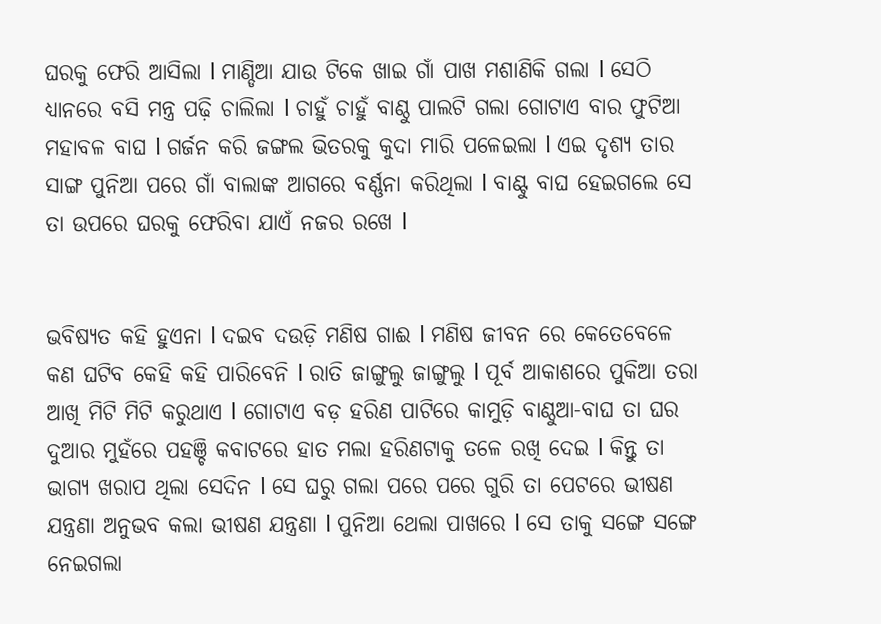ଘରକୁ ଫେରି ଆସିଲା l ମାଣ୍ଡିଆ ଯାଉ ଟିକେ ଖାଇ ଗାଁ ପାଖ ମଶାଣିକି ଗଲା l ସେଠି ଧ୍ୟାନରେ ବସି ମନ୍ତ୍ର ପଢ଼ି ଚାଲିଲା l ଚାହୁଁ ଚାହୁଁ ବାଣ୍ଠୁ ପାଲଟି ଗଲା ଗୋଟାଏ ବାର ଫୁଟିଆ ମହାବଳ ବାଘ l ଗର୍ଜନ କରି ଜଙ୍ଗଲ ଭିତରକୁ କୁଦା ମାରି ପଳେଇଲା l ଏଇ ଦୃଶ୍ୟ ତାର ସାଙ୍ଗ ପୁନିଆ ପରେ ଗାଁ ବାଲାଙ୍କ ଆଗରେ ବର୍ଣ୍ଣନା କରିଥିଲା l ବାଣ୍ଟୁ ବାଘ ହେଇଗଲେ ସେ ତା ଉପରେ ଘରକୁ ଫେରିବା ଯାଏଁ ନଜର ରଖେ l


ଭବିଷ୍ୟତ କହି ହୁଏନା l ଦଇବ ଦଉଡ଼ି ମଣିଷ ଗାଈ l ମଣିଷ ଜୀବନ ରେ କେତେବେଳେ କଣ ଘଟିବ କେହି କହି ପାରିବେନି l ରାତି ଜାଙ୍ଗୁଲୁ ଜାଙ୍ଗୁଲୁ l ପୂର୍ବ ଆକାଶରେ ପୁକିଆ ତରା ଆଖି ମିଟି ମିଟି କରୁଥାଏ l ଗୋଟାଏ ବଡ଼ ହରିଣ ପାଟିରେ କାମୁଡ଼ି ବାଣ୍ଠୁଆ-ବାଘ ତା ଘର ଦୁଆର ମୁହଁରେ ପହଞ୍ଚି କବାଟରେ ହାତ ମଲା ହରିଣଟାକୁ ତଳେ ରଖି ଦେଇ l କିନ୍ତୁ ତା ଭାଗ୍ୟ ଖରାପ ଥିଲା ସେଦିନ l ସେ ଘରୁ ଗଲା ପରେ ପରେ ଗୁରି ତା ପେଟରେ ଭୀଷଣ ଯନ୍ତ୍ରଣା ଅନୁଭବ କଲା ଭୀଷଣ ଯନ୍ତ୍ରଣା l ପୁନିଆ ଥେଲା ପାଖରେ l ସେ ତାକୁ ସଙ୍ଗେ ସଙ୍ଗେ ନେଇଗଲା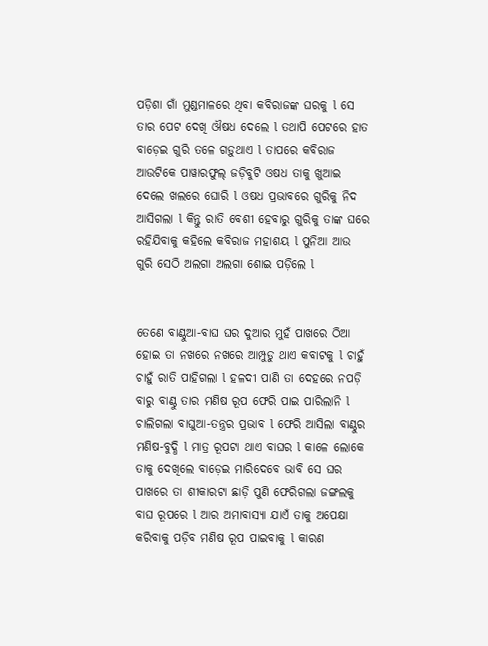ପଡ଼ିଶା ଗାଁ ମୁଣ୍ଡମାଳରେ ଥିବା କବିରାଜଙ୍କ ଘରକୁ l ସେ ତାର ପେଟ ଦେଖି ଔଷଧ ଦେଲେ l ତଥାପି ପେଟରେ ହାତ ବାଡ଼େଇ ଗୁରି ତଳେ ଗଡ଼ୁଥାଏ l ତାପରେ କବିରାଜ ଆଉଟିକେ ପାୱାରଫୁଲ୍ ଜଡ଼ିବୁଟି ଓଷଧ ତାକୁ ଖୁଆଇ ଦେଲେ ଖଲରେ ଘୋରି l ଓଷଧ ପ୍ରଭାବରେ ଗୁରିକୁ ନିଦ ଆସିଗଲା l କିନ୍ତୁ ରାତି ବେଶୀ ହେବାରୁ ଗୁରିକୁ ତାଙ୍କ ଘରେ ରହିଯିବାକୁ କହିଲେ କବିରାଜ ମହାଶୟ l ପୁନିଆ ଆଉ ଗୁରି ସେଠି ଅଲଗା ଅଲଗା ଶୋଇ ପଡ଼ିଲେ l


ତେଣେ ବାଣ୍ଠୁଆ-ବାଘ ଘର ଦୁଆର ମୁହଁ ପାଖରେ ଠିଆ ହୋଇ ତା ନଖରେ ନଖରେ ଆମ୍ପୁଡୁ ଥାଏ କବାଟକୁ l ଚାହୁଁ ଚାହୁଁ ରାତି ପାହିଗଲା l ହଳଦୀ ପାଣି ତା ଦେହରେ ନପଡ଼ି ବାରୁ ବାଣ୍ଠୁ ତାର ମଣିଷ ରୂପ ଫେରି ପାଇ ପାରିଲାନି l ଚାଲିଗଲା ବାଘୁଆ-ତନ୍ତ୍ରର ପ୍ରଭାବ l ଫେରି ଆସିଲା ବାଣ୍ଠୁର ମଣିଷ-ବୁଦ୍ଧି l ମାତ୍ର ରୂପଟା ଥାଏ ବାଘର l କାଳେ ଲୋକେ ତାକୁ ଦେଖିଲେ ବାଡ଼େଇ ମାରିଦେବେ ଭାବି ସେ ଘର ପାଖରେ ତା ଶୀକାରଟା ଛାଡ଼ି ପୁଣି ଫେରିଗଲା ଜଙ୍ଗଲକୁ ବାଘ ରୂପରେ l ଆର ଅମାବାସ୍ୟା ଯାଏଁ ତାକୁ ଅପେକ୍ଷା କରିବାକୁ ପଡ଼ିବ ମଣିଷ ରୂପ ପାଇବାକୁ l କାରଣ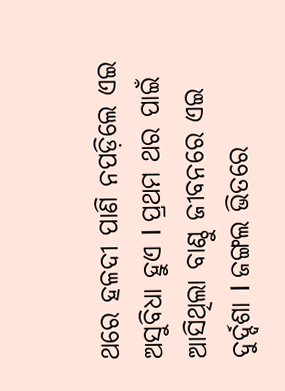ଥରେ ହଳଦୀ ପାଣି ନପଡ଼ିଲେ ଏଇ ଅସୁବିଧା ହୁଏ l ପ୍ରଥମ ଥର ପାଇଁ ଆସିଥିଲା ବାଣ୍ଠୁ ଜୀବନରେ ଏଇ ଦୁର୍ଦ୍ଦଶା l ଜଙ୍ଗଲ ଭିତରେ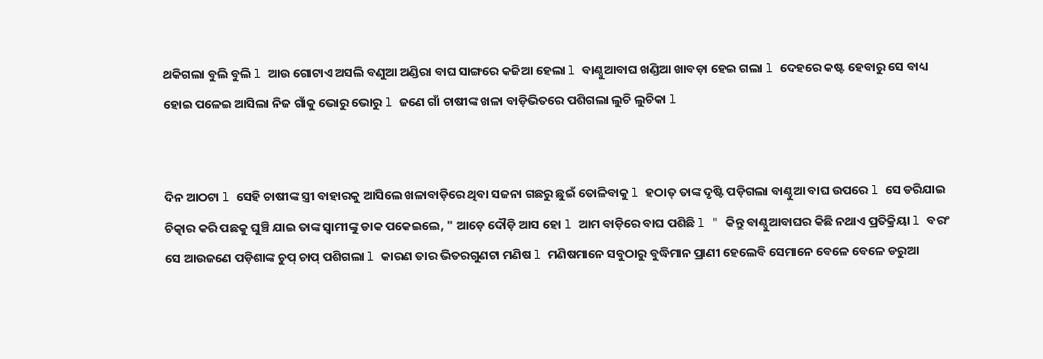ଥକିଗଲା ବୁଲି ବୁଲି l ଆଉ ଗୋଟାଏ ଅସଲି ବଣୁଆ ଅଣ୍ଡିରା ବାଘ ସାଙ୍ଗରେ କଜିଆ ହେଲା l ବାଣ୍ଠୁଆବାଘ ଖଣ୍ଡିଆ ଖାବଡ଼ା ହେଇ ଗଲା l ଦେହରେ କଷ୍ଟ ହେବାରୁ ସେ ବାଧ୍ୟ ହୋଇ ପଳେଇ ଆସିଲା ନିଜ ଗାଁକୁ ଭୋରୁ ଭୋରୁ l ଜଣେ ଗାଁ ଚାଷୀଙ୍କ ଖଳା ବାଡ଼ିଭିତରେ ପଶିଗଲା ଲୁଚି ଲୁଚିକା l


ଦିନ ଆଠଟା l ସେହି ଚାଷୀଙ୍କ ସ୍ତ୍ରୀ ବାହାରକୁ ଆସିଲେ ଖଳାବାଡ଼ିରେ ଥିବା ସଜନା ଗଛରୁ ଛୁଇଁ ତୋଳିବାକୁ l ହଠାତ୍ ତାଙ୍କ ଦୃଷ୍ଟି ପଡ଼ିଗଲା ବାଣ୍ଠୁଆ ବାଘ ଉପରେ l ସେ ଡରିଯାଇ ଚିତ୍କାର କରି ପଛକୁ ଘୁଞ୍ଚି ଯାଇ ତାଙ୍କ ସ୍ୱାମୀଙ୍କୁ ଡାକ ପକେଇଲେ, " ଆଡ଼େ ଦୌଡ଼ି ଆସ ହୋ l ଆମ ବାଡ଼ିରେ ବାଘ ପଶିଛି l " କିନ୍ତୁ ବାଣ୍ଠୁଆବାଘର କିଛି ନଥାଏ ପ୍ରତିକ୍ରିୟା l ବରଂ ସେ ଆଉଜଣେ ପଡ଼ିଶାଙ୍କ ଚୁପ୍ ଚାପ୍ ପଶିଗଲା l କାରଣ ତାର ଭିତରଗୁଣଟା ମଣିଷ l ମଣିଷମାନେ ସବୁଠାରୁ ବୁଦ୍ଧିମାନ ପ୍ରାଣୀ ହେଲେବି ସେମାନେ ବେଳେ ବେଳେ ଡରୁଆ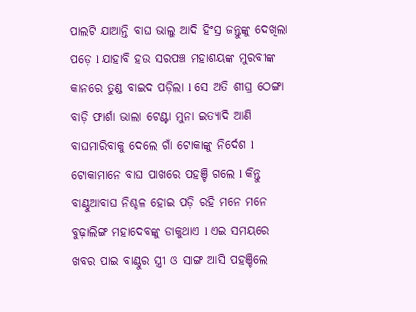ପାଲଟି ଯାଆନ୍ତି ବାଘ ଭାଲୁ ଆଦି ହିଂସ୍ର ଜନ୍ତୁଙ୍କୁ ଦେଖିଲା ପଡ଼େ l ଯାହାବି ହଉ ସରପଞ୍ଚ ମହାଶୟଙ୍କ ମୁରବୀଙ୍କ କାନରେ ତୁଣ୍ଡ ବାଇଦ ପଡ଼ିଲା l ସେ ଅତି ଶୀଘ୍ର ଠେଙ୍ଗା ବାଡ଼ି ଫାର୍ଶା ଭାଲା ଟେଣ୍ଟା ମୁନା ଇତ୍ୟାଦି ଆଣି ବାଘମାରିବାକୁ ଦେଲେ ଗାଁ ଟୋକାଙ୍କୁ ନିର୍ଦେଶ l ଟୋକାମାନେ ବାଘ ପାଖରେ ପହଞ୍ଚି ଗଲେ l କିନ୍ତୁ ବାଣ୍ଠୁଆବାଘ ନିଶ୍ଚଳ ହୋଇ ପଡ଼ି ରହି ମନେ ମନେ ବୁଢ଼ାଲିଙ୍ଗ ମହାଦେବଙ୍କୁ ଡାକୁଥାଏ l ଏଇ ସମୟରେ ଖବର ପାଇ ବାଣ୍ଠୁର ସ୍ତ୍ରୀ ଓ ସାଙ୍ଗ ଆସି ପହଞ୍ଚିଲେ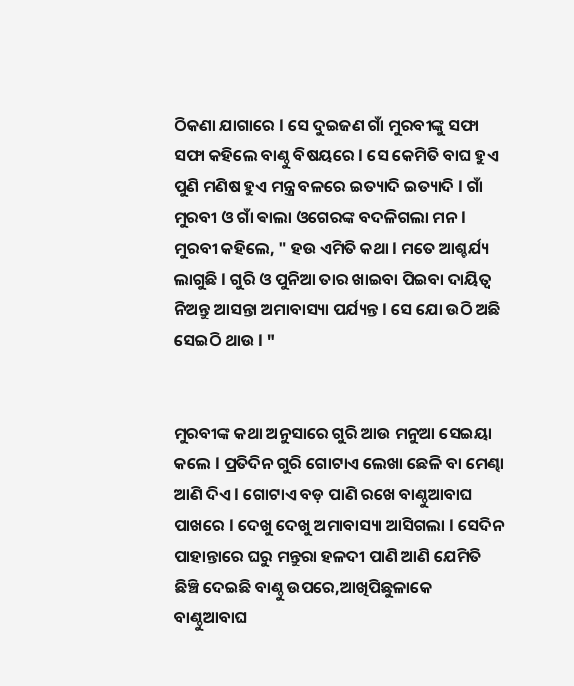ଠିକଣା ଯାଗାରେ l ସେ ଦୁଇଜଣ ଗାଁ ମୁରବୀଙ୍କୁ ସଫା ସଫା କହିଲେ ବାଣ୍ଠୁ ବିଷୟରେ l ସେ କେମିତି ବାଘ ହୁଏ ପୁଣି ମଣିଷ ହୁଏ ମନ୍ତ୍ର ବଳରେ ଇତ୍ୟାଦି ଇତ୍ୟାଦି l ଗାଁ ମୁରବୀ ଓ ଗାଁ ଵାଲା ଓଗେରଙ୍କ ବଦଳିଗଲା ମନ l ମୁରବୀ କହିଲେ, " ହଉ ଏମିତି କଥା l ମତେ ଆଶ୍ଚର୍ଯ୍ୟ ଲାଗୁଛି l ଗୁରି ଓ ପୁନିଆ ତାର ଖାଇବା ପିଇବା ଦାୟିତ୍ୱ ନିଅନ୍ତୁ ଆସନ୍ତା ଅମାବାସ୍ୟା ପର୍ଯ୍ୟନ୍ତ l ସେ ଯୋ ଉଠି ଅଛି ସେଇଠି ଥାଉ l "


ମୁରବୀଙ୍କ କଥା ଅନୁସାରେ ଗୁରି ଆଉ ମନୁଆ ସେଇୟା କଲେ l ପ୍ରତିଦିନ ଗୁରି ଗୋଟାଏ ଲେଖା ଛେଳି ବା ମେଣ୍ଢା ଆଣି ଦିଏ l ଗୋଟାଏ ବଡ଼ ପାଣି ରଖେ ବାଣ୍ଠୁଆବାଘ ପାଖରେ l ଦେଖୁ ଦେଖୁ ଅମାବାସ୍ୟା ଆସିଗଲା l ସେଦିନ ପାହାନ୍ତାରେ ଘରୁ ମନ୍ତୁରା ହଳଦୀ ପାଣି ଆଣି ଯେମିତି ଛିଞ୍ଚି ଦେଇଛି ବାଣ୍ଠୁ ଉପରେ,ଆଖିପିଛୁଳାକେ ବାଣ୍ଠୁଆବାଘ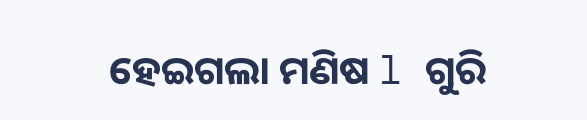ହେଇଗଲା ମଣିଷ l ଗୁରି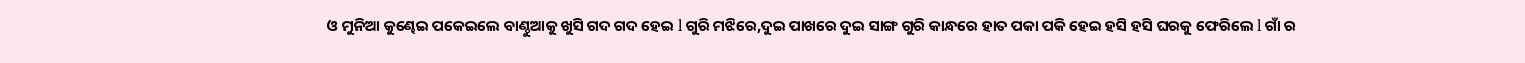ଓ ମୁନିଆ କୁଣ୍ଢେଇ ପକେଇଲେ ବାଣ୍ଠୁଆକୁ ଖୁସି ଗଦ ଗଦ ହେଇ l ଗୁରି ମଝିରେ,ଦୁଇ ପାଖରେ ଦୁଇ ସାଙ୍ଗ ଗୁରି କାନ୍ଧରେ ହାତ ପକା ପକି ହେଇ ହସି ହସି ଘରକୁ ଫେରିଲେ l ଗାଁ ର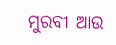ମୁରବୀ ଆଉ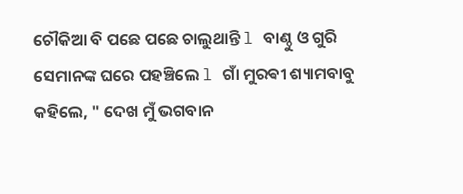ଚୌକିଆ ବି ପଛେ ପଛେ ଚାଲୁଥାନ୍ତି l ବାଣ୍ଠୁ ଓ ଗୁରି ସେମାନଙ୍କ ଘରେ ପହଞ୍ଚିଲେ l ଗାଁ ମୁରଵୀ ଶ୍ୟାମବାବୁ କହିଲେ, " ଦେଖ ମୁଁ ଭଗବାନ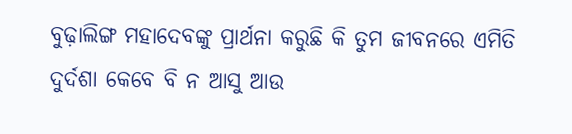ବୁଢ଼ାଲିଙ୍ଗ ମହାଦେବଙ୍କୁ ପ୍ରାର୍ଥନା କରୁଛି କି ତୁମ ଜୀବନରେ ଏମିତି ଦୁର୍ଦଶା କେବେ ବି ନ ଆସୁ ଆଉ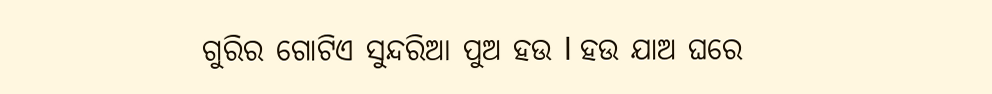ଗୁରିର ଗୋଟିଏ ସୁନ୍ଦରିଆ ପୁଅ ହଉ l ହଉ ଯାଅ ଘରେ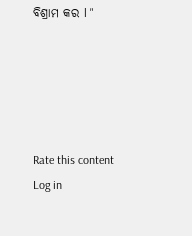ବିଶ୍ରାମ କର l "





Rate this content
Log in